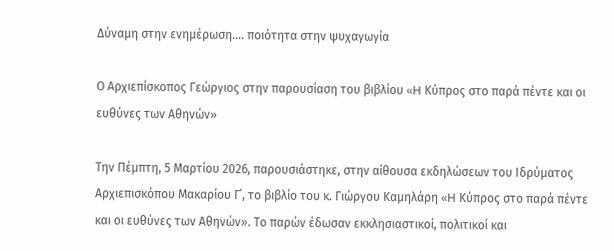Δύναμη στην ενημέρωση.... ποιότητα στην ψυχαγωγία

Ο Αρχιεπίσκοπος Γεώργιος στην παρουσίαση του βιβλίου «H Κύπρος στο παρά πέντε και οι ευθύνες των Αθηνών»

Την Πέμπτη, 5 Μαρτίου 2026, παρουσιάστηκε, στην αίθουσα εκδηλώσεων του Ιδρύματος Αρχιεπισκόπου Μακαρίου Γ΄, το βιβλίο του κ. Γιώργου Καμηλάρη «H Κύπρος στο παρά πέντε και οι ευθύνες των Αθηνών». Το παρών έδωσαν εκκλησιαστικοί, πολιτικοί και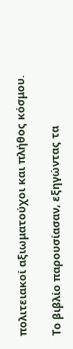πολιτειακοί αξιωματούχοι και πλήθος κόσμου.

Το βιβλίο παρουσίασαν, εξηγώντας τα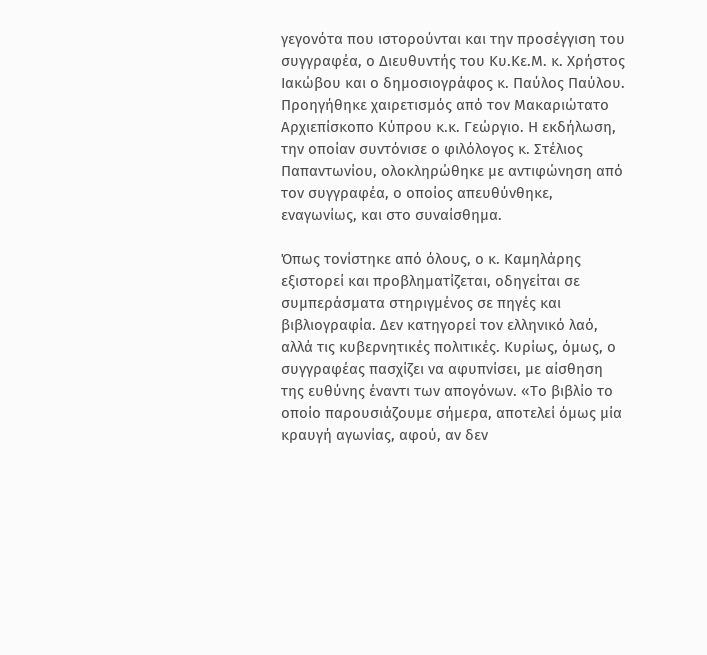γεγονότα που ιστορούνται και την προσέγγιση του συγγραφέα, ο Διευθυντής του Κυ.Κε.Μ. κ. Χρήστος Ιακώβου και ο δημοσιογράφος κ. Παύλος Παύλου. Προηγήθηκε χαιρετισμός από τον Μακαριώτατο Αρχιεπίσκοπο Κύπρου κ.κ. Γεώργιο. Η εκδήλωση, την οποίαν συντόνισε ο φιλόλογος κ. Στέλιος Παπαντωνίου, ολοκληρώθηκε με αντιφώνηση από τον συγγραφέα, ο οποίος απευθύνθηκε, εναγωνίως, και στο συναίσθημα.

Όπως τονίστηκε από όλους, ο κ. Καμηλάρης εξιστορεί και προβληματίζεται, οδηγείται σε συμπεράσματα στηριγμένος σε πηγές και βιβλιογραφία. Δεν κατηγορεί τον ελληνικό λαό, αλλά τις κυβερνητικές πολιτικές. Κυρίως, όμως, ο συγγραφέας πασχίζει να αφυπνίσει, με αίσθηση της ευθύνης έναντι των απογόνων. «Το βιβλίο το οποίο παρουσιάζουμε σήμερα, αποτελεί όμως μία κραυγή αγωνίας, αφού, αν δεν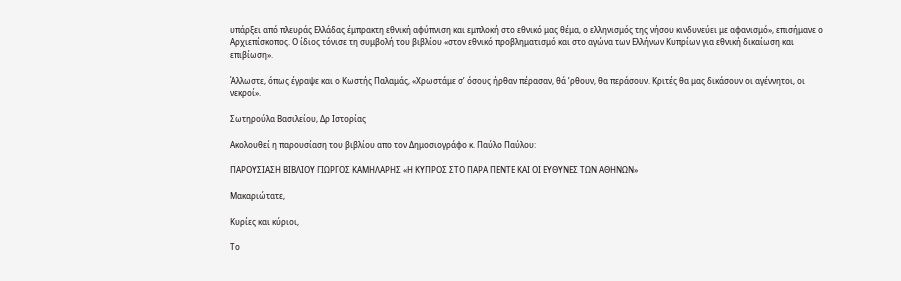υπάρξει από πλευράς Ελλάδας έμπρακτη εθνική αφύπνιση και εμπλοκή στο εθνικό μας θέμα, ο ελληνισμός της νήσου κινδυνεύει με αφανισμό», επισήμανε ο Αρχιεπίσκοπος. Ο ίδιος τόνισε τη συμβολή του βιβλίου «στον εθνικό προβληματισμό και στο αγώνα των Ελλήνων Κυπρίων για εθνική δικαίωση και επιβίωση».

Άλλωστε, όπως έγραψε και ο Κωστής Παλαμάς, «Χρωστάμε σ’ όσους ήρθαν πέρασαν, θά ’ρθουν, θα περάσουν. Κριτές θα μας δικάσουν οι αγέννητοι, οι νεκροί».

Σωτηρούλα Βασιλείου, Δρ Ιστορίας

Ακολουθεί η παρουσίαση του βιβλίου απο τον Δημοσιογράφο κ. Παύλο Παύλου:

ΠΑΡΟΥΣΙΑΣΗ ΒΙΒΛΙΟΥ ΓΙΩΡΓΟΣ ΚΑΜΗΛΑΡΗΣ «Η ΚΥΠΡΟΣ ΣΤΟ ΠΑΡΑ ΠΕΝΤΕ ΚΑΙ ΟΙ ΕΥΘΥΝΕΣ ΤΩΝ ΑΘΗΝΩΝ»

Μακαριώτατε,

Κυρίες και κύριοι,

Το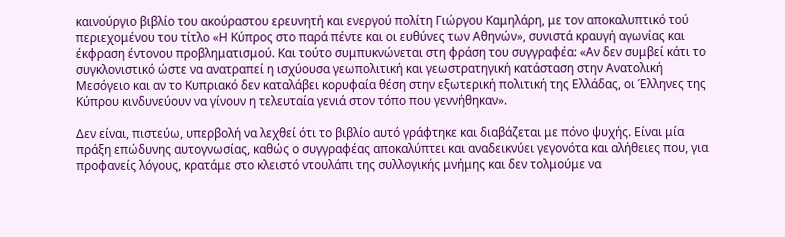καινούργιο βιβλίο του ακούραστου ερευνητή και ενεργού πολίτη Γιώργου Καμηλάρη, με τον αποκαλυπτικό τού περιεχομένου του τίτλο «Η Κύπρος στο παρά πέντε και οι ευθύνες των Αθηνών», συνιστά κραυγή αγωνίας και έκφραση έντονου προβληματισμού. Και τούτο συμπυκνώνεται στη φράση του συγγραφέα: «Αν δεν συμβεί κάτι το συγκλονιστικό ώστε να ανατραπεί η ισχύουσα γεωπολιτική και γεωστρατηγική κατάσταση στην Ανατολική Μεσόγειο και αν το Κυπριακό δεν καταλάβει κορυφαία θέση στην εξωτερική πολιτική της Ελλάδας, οι Έλληνες της Κύπρου κινδυνεύουν να γίνουν η τελευταία γενιά στον τόπο που γεννήθηκαν».

Δεν είναι, πιστεύω, υπερβολή να λεχθεί ότι το βιβλίο αυτό γράφτηκε και διαβάζεται με πόνο ψυχής. Είναι μία πράξη επώδυνης αυτογνωσίας, καθώς ο συγγραφέας αποκαλύπτει και αναδεικνύει γεγονότα και αλήθειες που, για προφανείς λόγους, κρατάμε στο κλειστό ντουλάπι της συλλογικής μνήμης και δεν τολμούμε να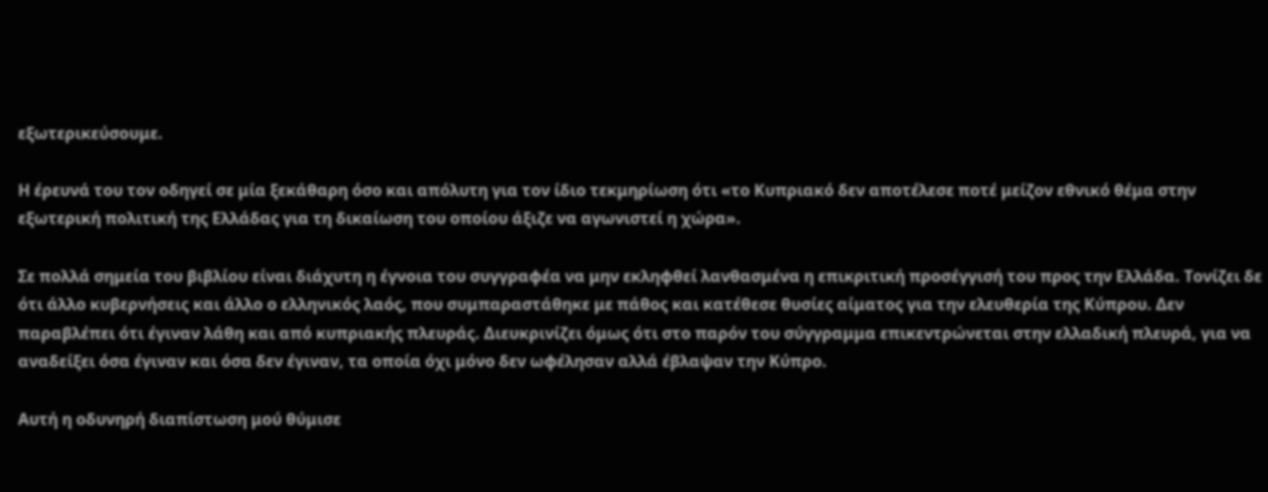εξωτερικεύσουμε.

Η έρευνά του τον οδηγεί σε μία ξεκάθαρη όσο και απόλυτη για τον ίδιο τεκμηρίωση ότι «το Κυπριακό δεν αποτέλεσε ποτέ μείζον εθνικό θέμα στην εξωτερική πολιτική της Ελλάδας για τη δικαίωση του οποίου άξιζε να αγωνιστεί η χώρα».

Σε πολλά σημεία του βιβλίου είναι διάχυτη η έγνοια του συγγραφέα να μην εκληφθεί λανθασμένα η επικριτική προσέγγισή του προς την Ελλάδα. Τονίζει δε ότι άλλο κυβερνήσεις και άλλο ο ελληνικός λαός, που συμπαραστάθηκε με πάθος και κατέθεσε θυσίες αίματος για την ελευθερία της Κύπρου. Δεν παραβλέπει ότι έγιναν λάθη και από κυπριακής πλευράς. Διευκρινίζει όμως ότι στο παρόν του σύγγραμμα επικεντρώνεται στην ελλαδική πλευρά, για να αναδείξει όσα έγιναν και όσα δεν έγιναν, τα οποία όχι μόνο δεν ωφέλησαν αλλά έβλαψαν την Κύπρο.

Αυτή η οδυνηρή διαπίστωση μού θύμισε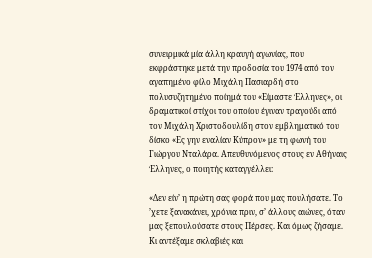συνειρμικά μία άλλη κραυγή αγωνίας, που εκφράστηκε μετά την προδοσία του 1974 από τον αγαπημένο φίλο Μιχάλη Πασιαρδή στο πολυσυζητημένο ποίημά του «Είμαστε Έλληνες», οι δραματικοί στίχοι του οποίου έγιναν τραγούδι από τον Μιχάλη Χριστοδουλίδη στον εμβληματικό του δίσκο «Ες γην εναλίαν Κύπρον» με τη φωνή του Γιώργου Νταλάρα. Απευθυνόμενος στους εν Αθήναις Έλληνες, ο ποιητής καταγγέλλει:

«Δεν είν’ η πρώτη σας φορά που μας πουλήσατε. Το ’χετε ξανακάνει, χρόνια πριν, σ’ άλλους αιώνες, όταν μας ξεπουλούσατε στους Πέρσες. Και όμως ζήσαμε. Κι αντέξαμε σκλαβιές και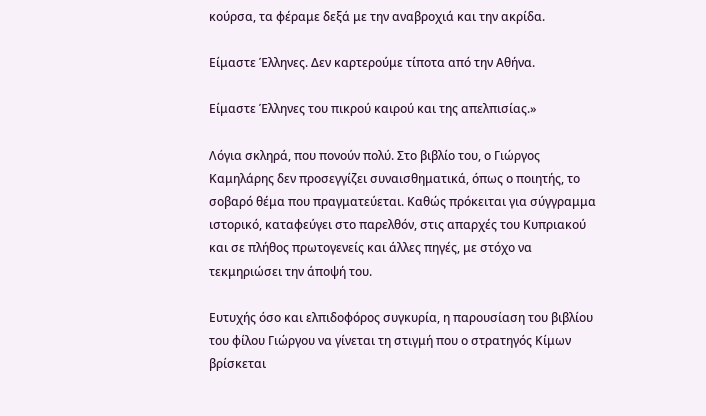κούρσα, τα φέραμε δεξά με την αναβροχιά και την ακρίδα.

Είμαστε Έλληνες. Δεν καρτερούμε τίποτα από την Αθήνα.

Είμαστε Έλληνες του πικρού καιρού και της απελπισίας.»

Λόγια σκληρά, που πονούν πολύ. Στο βιβλίο του, ο Γιώργος Καμηλάρης δεν προσεγγίζει συναισθηματικά, όπως ο ποιητής, το σοβαρό θέμα που πραγματεύεται. Καθώς πρόκειται για σύγγραμμα ιστορικό, καταφεύγει στο παρελθόν, στις απαρχές του Κυπριακού και σε πλήθος πρωτογενείς και άλλες πηγές, με στόχο να τεκμηριώσει την άποψή του.

Ευτυχής όσο και ελπιδοφόρος συγκυρία, η παρουσίαση του βιβλίου του φίλου Γιώργου να γίνεται τη στιγμή που ο στρατηγός Κίμων βρίσκεται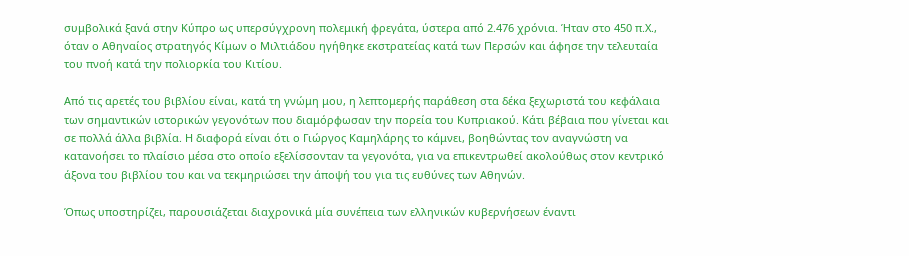συμβολικά ξανά στην Κύπρο ως υπερσύγχρονη πολεμική φρεγάτα, ύστερα από 2.476 χρόνια. Ήταν στο 450 π.Χ., όταν ο Αθηναίος στρατηγός Κίμων ο Μιλτιάδου ηγήθηκε εκστρατείας κατά των Περσών και άφησε την τελευταία του πνοή κατά την πολιορκία του Κιτίου.

Από τις αρετές του βιβλίου είναι, κατά τη γνώμη μου, η λεπτομερής παράθεση στα δέκα ξεχωριστά του κεφάλαια των σημαντικών ιστορικών γεγονότων που διαμόρφωσαν την πορεία του Κυπριακού. Κάτι βέβαια που γίνεται και σε πολλά άλλα βιβλία. Η διαφορά είναι ότι ο Γιώργος Καμηλάρης το κάμνει, βοηθώντας τον αναγνώστη να κατανοήσει το πλαίσιο μέσα στο οποίο εξελίσσονταν τα γεγονότα, για να επικεντρωθεί ακολούθως στον κεντρικό άξονα του βιβλίου του και να τεκμηριώσει την άποψή του για τις ευθύνες των Αθηνών.

Όπως υποστηρίζει, παρουσιάζεται διαχρονικά μία συνέπεια των ελληνικών κυβερνήσεων έναντι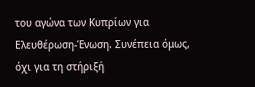του αγώνα των Κυπρίων για Ελευθέρωση-Ένωση. Συνέπεια όμως, όχι για τη στήριξή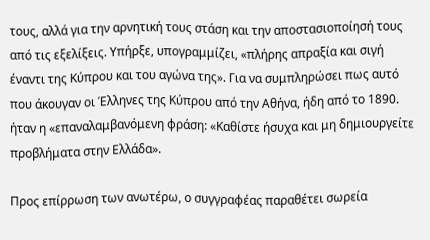τους, αλλά για την αρνητική τους στάση και την αποστασιοποίησή τους από τις εξελίξεις. Υπήρξε, υπογραμμίζει, «πλήρης απραξία και σιγή έναντι της Κύπρου και του αγώνα της». Για να συμπληρώσει πως αυτό που άκουγαν οι Έλληνες της Κύπρου από την Αθήνα, ήδη από το 1890. ήταν η «επαναλαμβανόμενη φράση: «Καθίστε ήσυχα και μη δημιουργείτε προβλήματα στην Ελλάδα».

Προς επίρρωση των ανωτέρω, ο συγγραφέας παραθέτει σωρεία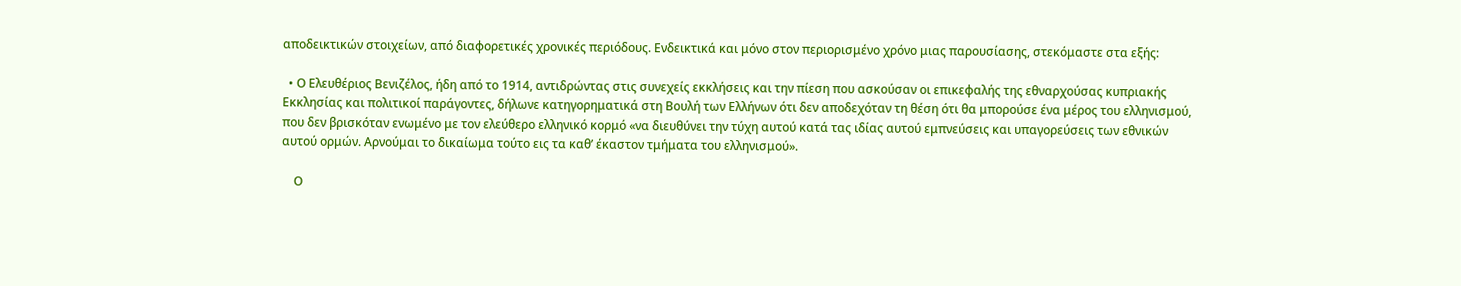αποδεικτικών στοιχείων, από διαφορετικές χρονικές περιόδους. Ενδεικτικά και μόνο στον περιορισμένο χρόνο μιας παρουσίασης, στεκόμαστε στα εξής:

  • Ο Ελευθέριος Βενιζέλος, ήδη από το 1914, αντιδρώντας στις συνεχείς εκκλήσεις και την πίεση που ασκούσαν οι επικεφαλής της εθναρχούσας κυπριακής Εκκλησίας και πολιτικοί παράγοντες, δήλωνε κατηγορηματικά στη Βουλή των Ελλήνων ότι δεν αποδεχόταν τη θέση ότι θα μπορούσε ένα μέρος του ελληνισμού, που δεν βρισκόταν ενωμένο με τον ελεύθερο ελληνικό κορμό «να διευθύνει την τύχη αυτού κατά τας ιδίας αυτού εμπνεύσεις και υπαγορεύσεις των εθνικών αυτού ορμών. Αρνούμαι το δικαίωμα τούτο εις τα καθ’ έκαστον τμήματα του ελληνισμού».

    Ο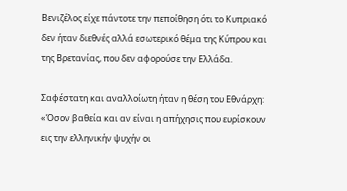Βενιζέλος είχε πάντοτε την πεποίθηση ότι το Κυπριακό δεν ήταν διεθνές αλλά εσωτερικό θέμα της Κύπρου και της Βρετανίας, που δεν αφορούσε την Ελλάδα.

Σαφέστατη και αναλλοίωτη ήταν η θέση του Εθνάρχη: «Όσον βαθεία και αν είναι η απήχησις που ευρίσκουν εις την ελληνικήν ψυχήν οι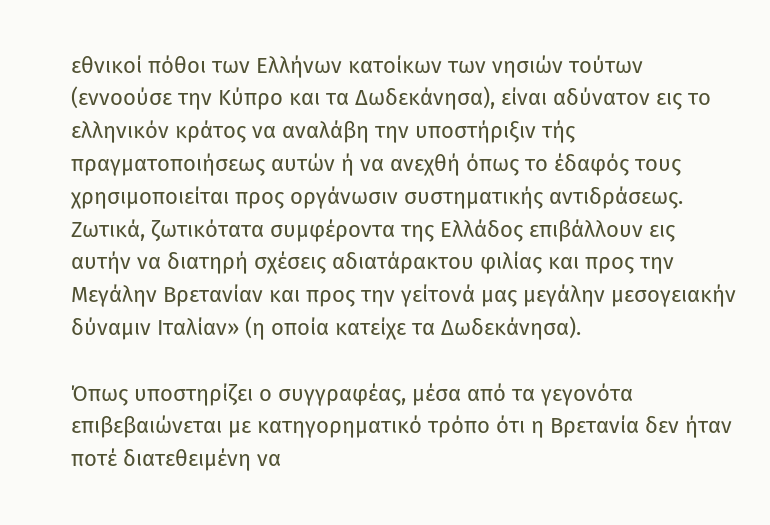εθνικοί πόθοι των Ελλήνων κατοίκων των νησιών τούτων (εννοούσε την Κύπρο και τα Δωδεκάνησα), είναι αδύνατον εις το ελληνικόν κράτος να αναλάβη την υποστήριξιν τής πραγματοποιήσεως αυτών ή να ανεχθή όπως το έδαφός τους χρησιμοποιείται προς οργάνωσιν συστηματικής αντιδράσεως. Ζωτικά, ζωτικότατα συμφέροντα της Ελλάδος επιβάλλουν εις αυτήν να διατηρή σχέσεις αδιατάρακτου φιλίας και προς την Μεγάλην Βρετανίαν και προς την γείτονά μας μεγάλην μεσογειακήν δύναμιν Ιταλίαν» (η οποία κατείχε τα Δωδεκάνησα).

Όπως υποστηρίζει ο συγγραφέας, μέσα από τα γεγονότα επιβεβαιώνεται με κατηγορηματικό τρόπο ότι η Βρετανία δεν ήταν ποτέ διατεθειμένη να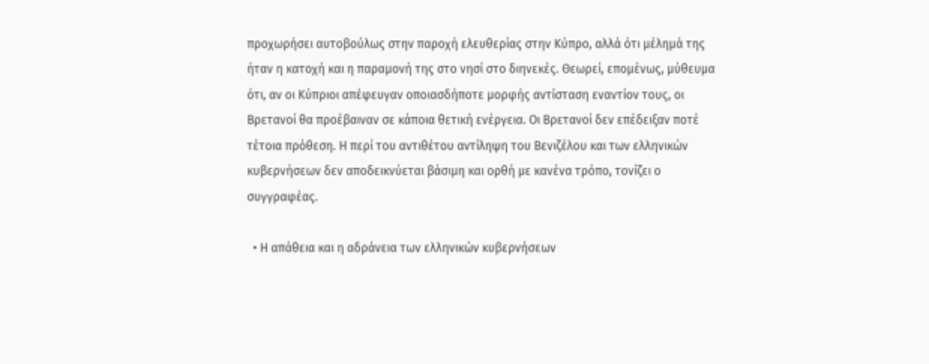προχωρήσει αυτοβούλως στην παροχή ελευθερίας στην Κύπρο, αλλά ότι μέλημά της ήταν η κατοχή και η παραμονή της στο νησί στο διηνεκές. Θεωρεί, επομένως, μύθευμα ότι, αν οι Κύπριοι απέφευγαν οποιασδήποτε μορφής αντίσταση εναντίον τους, οι Βρετανοί θα προέβαιναν σε κάποια θετική ενέργεια. Οι Βρετανοί δεν επέδειξαν ποτέ τέτοια πρόθεση. Η περί του αντιθέτου αντίληψη του Βενιζέλου και των ελληνικών κυβερνήσεων δεν αποδεικνύεται βάσιμη και ορθή με κανένα τρόπο, τονίζει ο συγγραφέας.

  • Η απάθεια και η αδράνεια των ελληνικών κυβερνήσεων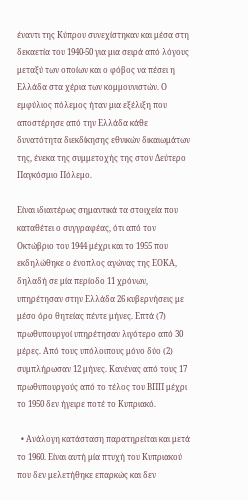έναντι της Κύπρου συνεχίστηκαν και μέσα στη δεκαετία του 1940-50 για μια σειρά από λόγους μεταξύ των οποίων και ο φόβος να πέσει η Ελλάδα στα χέρια των κομμουνιστών. Ο εμφύλιος πόλεμος ήταν μια εξέλιξη που αποστέρησε από την Ελλάδα κάθε δυνατότητα διεκδίκησης εθνικών δικαιωμάτων της, ένεκα της συμμετοχής της στον Δεύτερο Παγκόσμιο Πόλεμο.

Είναι ιδιαιτέρως σημαντικά τα στοιχεία που καταθέτει ο συγγραφέας, ότι από τον Οκτώβριο του 1944 μέχρι και το 1955 που εκδηλώθηκε ο ένοπλος αγώνας της ΕΟΚΑ, δηλαδή σε μία περίοδο 11 χρόνων, υπηρέτησαν στην Ελλάδα 26 κυβερνήσεις με μέσο όρο θητείας πέντε μήνες. Επτά (7) πρωθυπουργοί υπηρέτησαν λιγότερο από 30 μέρες. Από τους υπόλοιπους μόνο δύο (2) συμπλήρωσαν 12 μήνες. Κανένας από τους 17 πρωθυπουργούς από το τέλος του ΒΠΠ μέχρι το 1950 δεν ήγειρε ποτέ το Κυπριακό.

  • Ανάλογη κατάσταση παρατηρείται και μετά το 1960. Είναι αυτή μία πτυχή του Κυπριακού που δεν μελετήθηκε επαρκώς και δεν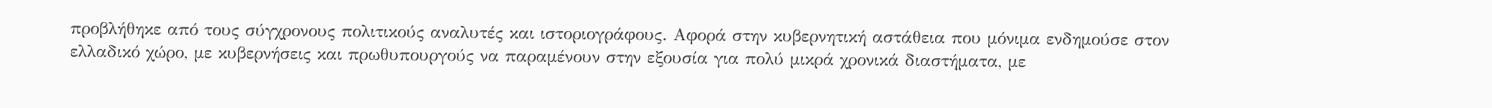προβλήθηκε από τους σύγχρονους πολιτικούς αναλυτές και ιστοριογράφους. Αφορά στην κυβερνητική αστάθεια που μόνιμα ενδημούσε στον ελλαδικό χώρο, με κυβερνήσεις και πρωθυπουργούς να παραμένουν στην εξουσία για πολύ μικρά χρονικά διαστήματα, με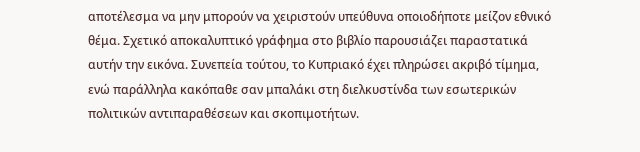αποτέλεσμα να μην μπορούν να χειριστούν υπεύθυνα οποιοδήποτε μείζον εθνικό θέμα. Σχετικό αποκαλυπτικό γράφημα στο βιβλίο παρουσιάζει παραστατικά αυτήν την εικόνα. Συνεπεία τούτου, το Κυπριακό έχει πληρώσει ακριβό τίμημα, ενώ παράλληλα κακόπαθε σαν μπαλάκι στη διελκυστίνδα των εσωτερικών πολιτικών αντιπαραθέσεων και σκοπιμοτήτων.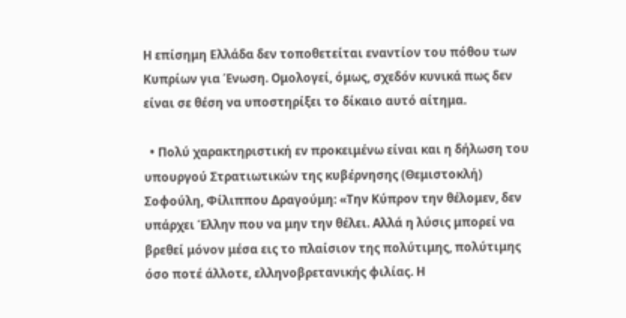Η επίσημη Ελλάδα δεν τοποθετείται εναντίον του πόθου των Κυπρίων για Ένωση. Ομολογεί, όμως, σχεδόν κυνικά πως δεν είναι σε θέση να υποστηρίξει το δίκαιο αυτό αίτημα.

  • Πολύ χαρακτηριστική εν προκειμένω είναι και η δήλωση του υπουργού Στρατιωτικών της κυβέρνησης (Θεμιστοκλή) Σοφούλη, Φίλιππου Δραγούμη: «Την Κύπρον την θέλομεν, δεν υπάρχει Έλλην που να μην την θέλει. Αλλά η λύσις μπορεί να βρεθεί μόνον μέσα εις το πλαίσιον της πολύτιμης, πολύτιμης όσο ποτέ άλλοτε, ελληνοβρετανικής φιλίας. Η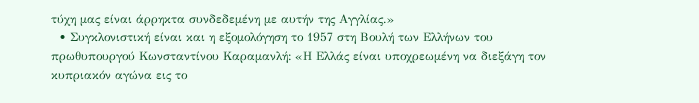τύχη μας είναι άρρηκτα συνδεδεμένη με αυτήν της Αγγλίας.»
  • Συγκλονιστική είναι και η εξομολόγηση το 1957 στη Βουλή των Ελλήνων του πρωθυπουργού Κωνσταντίνου Καραμανλή: «Η Ελλάς είναι υποχρεωμένη να διεξάγη τον κυπριακόν αγώνα εις το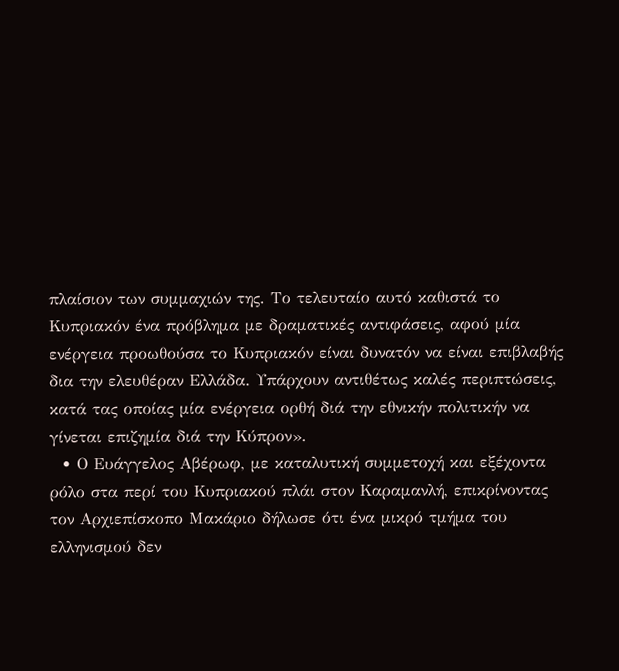πλαίσιον των συμμαχιών της. Το τελευταίο αυτό καθιστά το Κυπριακόν ένα πρόβλημα με δραματικές αντιφάσεις, αφού μία ενέργεια προωθούσα το Κυπριακόν είναι δυνατόν να είναι επιβλαβής δια την ελευθέραν Ελλάδα. Υπάρχουν αντιθέτως καλές περιπτώσεις, κατά τας οποίας μία ενέργεια ορθή διά την εθνικήν πολιτικήν να γίνεται επιζημία διά την Κύπρον».
  • Ο Ευάγγελος Αβέρωφ, με καταλυτική συμμετοχή και εξέχοντα ρόλο στα περί του Κυπριακού πλάι στον Καραμανλή, επικρίνοντας τον Αρχιεπίσκοπο Μακάριο δήλωσε ότι ένα μικρό τμήμα του ελληνισμού δεν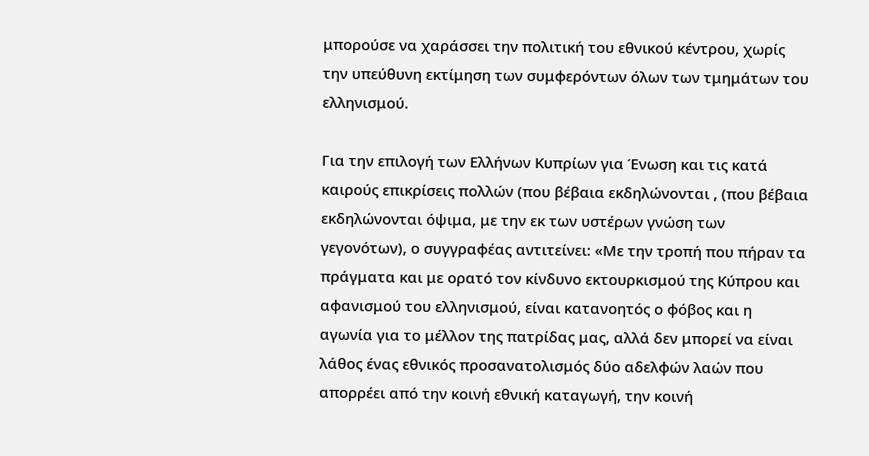μπορούσε να χαράσσει την πολιτική του εθνικού κέντρου, χωρίς την υπεύθυνη εκτίμηση των συμφερόντων όλων των τμημάτων του ελληνισμού.

Για την επιλογή των Ελλήνων Κυπρίων για Ένωση και τις κατά καιρούς επικρίσεις πολλών (που βέβαια εκδηλώνονται , (που βέβαια εκδηλώνονται όψιμα, με την εκ των υστέρων γνώση των γεγονότων), ο συγγραφέας αντιτείνει: «Με την τροπή που πήραν τα πράγματα και με ορατό τον κίνδυνο εκτουρκισμού της Κύπρου και αφανισμού του ελληνισμού, είναι κατανοητός ο φόβος και η αγωνία για το μέλλον της πατρίδας μας, αλλά δεν μπορεί να είναι λάθος ένας εθνικός προσανατολισμός δύο αδελφών λαών που απορρέει από την κοινή εθνική καταγωγή, την κοινή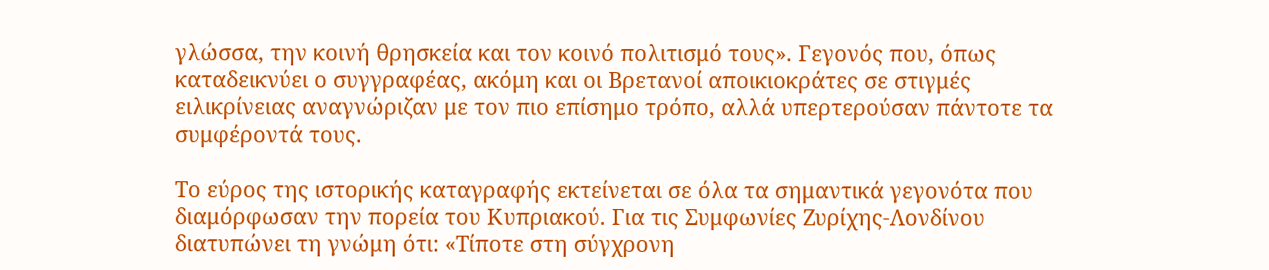γλώσσα, την κοινή θρησκεία και τον κοινό πολιτισμό τους». Γεγονός που, όπως καταδεικνύει ο συγγραφέας, ακόμη και οι Βρετανοί αποικιοκράτες σε στιγμές ειλικρίνειας αναγνώριζαν με τον πιο επίσημο τρόπο, αλλά υπερτερούσαν πάντοτε τα συμφέροντά τους.

Το εύρος της ιστορικής καταγραφής εκτείνεται σε όλα τα σημαντικά γεγονότα που διαμόρφωσαν την πορεία του Κυπριακού. Για τις Συμφωνίες Ζυρίχης-Λονδίνου διατυπώνει τη γνώμη ότι: «Τίποτε στη σύγχρονη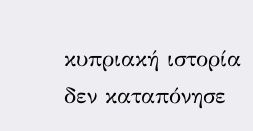κυπριακή ιστορία δεν καταπόνησε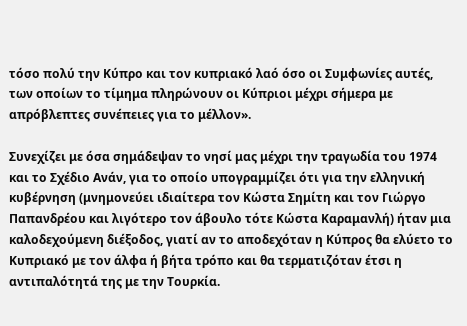τόσο πολύ την Κύπρο και τον κυπριακό λαό όσο οι Συμφωνίες αυτές, των οποίων το τίμημα πληρώνουν οι Κύπριοι μέχρι σήμερα με απρόβλεπτες συνέπειες για το μέλλον».

Συνεχίζει με όσα σημάδεψαν το νησί μας μέχρι την τραγωδία του 1974 και το Σχέδιο Ανάν, για το οποίο υπογραμμίζει ότι για την ελληνική κυβέρνηση (μνημονεύει ιδιαίτερα τον Κώστα Σημίτη και τον Γιώργο Παπανδρέου και λιγότερο τον άβουλο τότε Κώστα Καραμανλή) ήταν μια καλοδεχούμενη διέξοδος, γιατί αν το αποδεχόταν η Κύπρος θα ελύετο το Κυπριακό με τον άλφα ή βήτα τρόπο και θα τερματιζόταν έτσι η αντιπαλότητά της με την Τουρκία.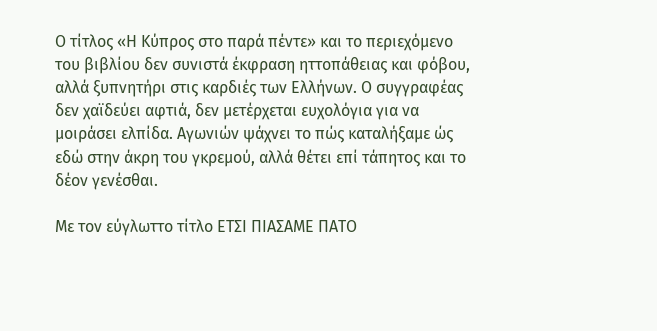Ο τίτλος «Η Κύπρος στο παρά πέντε» και το περιεχόμενο του βιβλίου δεν συνιστά έκφραση ηττοπάθειας και φόβου, αλλά ξυπνητήρι στις καρδιές των Ελλήνων. Ο συγγραφέας δεν χαϊδεύει αφτιά, δεν μετέρχεται ευχολόγια για να μοιράσει ελπίδα. Αγωνιών ψάχνει το πώς καταλήξαμε ώς εδώ στην άκρη του γκρεμού, αλλά θέτει επί τάπητος και το δέον γενέσθαι.

Με τον εύγλωττο τίτλο ΕΤΣΙ ΠΙΑΣΑΜΕ ΠΑΤΟ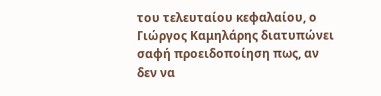του τελευταίου κεφαλαίου, ο Γιώργος Καμηλάρης διατυπώνει σαφή προειδοποίηση πως, αν δεν να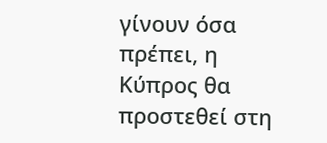γίνουν όσα πρέπει, η Κύπρος θα προστεθεί στη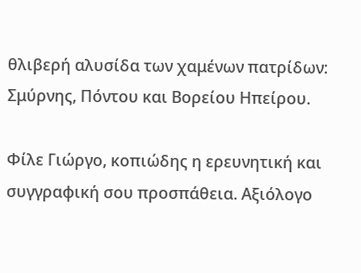θλιβερή αλυσίδα των χαμένων πατρίδων: Σμύρνης, Πόντου και Βορείου Ηπείρου.

Φίλε Γιώργο, κοπιώδης η ερευνητική και συγγραφική σου προσπάθεια. Αξιόλογο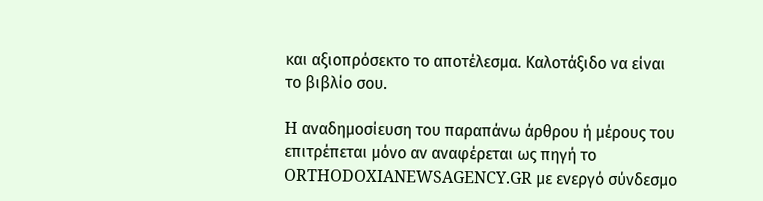και αξιοπρόσεκτο το αποτέλεσμα. Καλοτάξιδο να είναι το βιβλίο σου.

H αναδημοσίευση του παραπάνω άρθρου ή μέρους του επιτρέπεται μόνο αν αναφέρεται ως πηγή το ORTHODOXIANEWSAGENCY.GR με ενεργό σύνδεσμο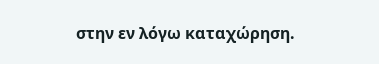στην εν λόγω καταχώρηση.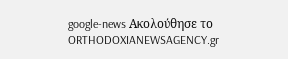google-news Ακολούθησε το ORTHODOXIANEWSAGENCY.gr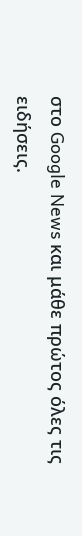στο Google News και μάθε πρώτος όλες τις ειδήσεις.